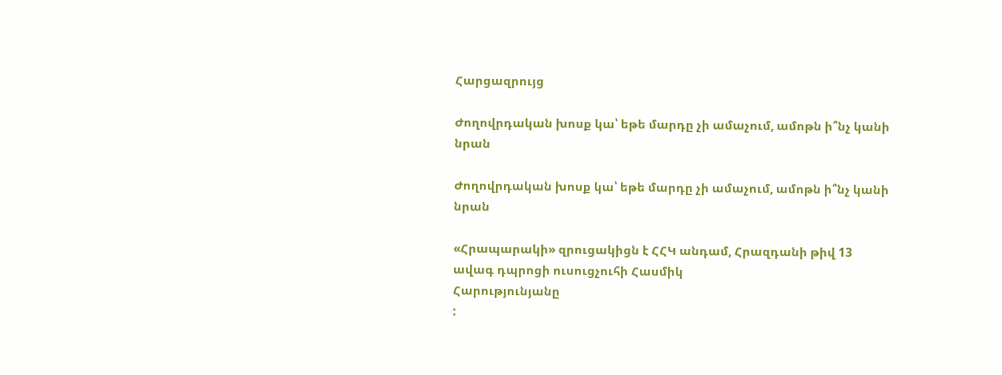Հարցազրույց

Ժողովրդական խոսք կա՝ եթե մարդը չի ամաչում, ամոթն ի՞նչ կանի նրան

Ժողովրդական խոսք կա՝ եթե մարդը չի ամաչում, ամոթն ի՞նչ կանի նրան

«Հրապարակի» զրուցակիցն է ՀՀԿ անդամ, Հրազդանի թիվ 13 ավագ դպրոցի ուսուցչուհի Հասմիկ
Հարությունյանը
: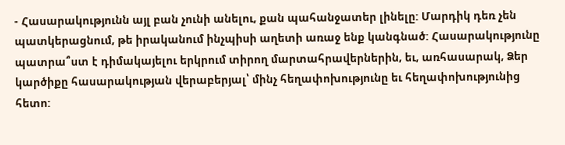- Հասարակությունն այլ բան չունի անելու, քան պահանջատեր լինելը: Մարդիկ դեռ չեն պատկերացնում, թե իրականում ինչպիսի աղետի առաջ ենք կանգնած: Հասարակությունը պատրա՞ստ է դիմակայելու երկրում տիրող մարտահրավերներին, եւ, առհասարակ, Ձեր կարծիքը հասարակության վերաբերյալ՝ մինչ հեղափոխությունը եւ հեղափոխությունից հետո: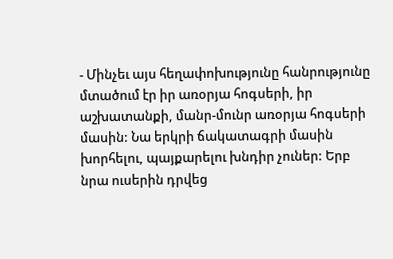- Մինչեւ այս հեղափոխությունը հանրությունը մտածում էր իր առօրյա հոգսերի, իր աշխատանքի, մանր-մունր առօրյա հոգսերի մասին: Նա երկրի ճակատագրի մասին խորհելու, պայքարելու խնդիր չուներ: Երբ նրա ուսերին դրվեց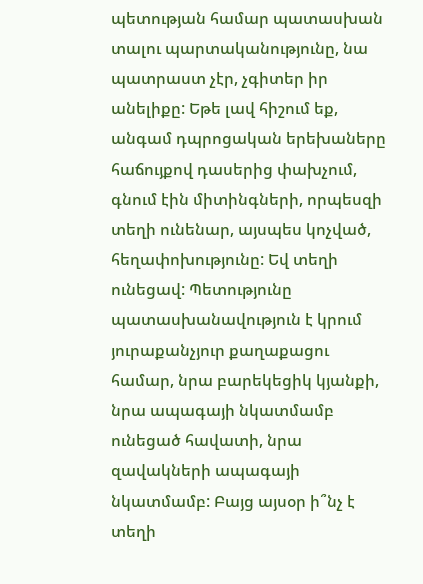պետության համար պատասխան տալու պարտականությունը, նա պատրաստ չէր, չգիտեր իր անելիքը: Եթե լավ հիշում եք, անգամ դպրոցական երեխաները հաճույքով դասերից փախչում, գնում էին միտինգների, որպեսզի տեղի ունենար, այսպես կոչված, հեղափոխությունը: Եվ տեղի ունեցավ: Պետությունը պատասխանավություն է կրում յուրաքանչյուր քաղաքացու համար, նրա բարեկեցիկ կյանքի, նրա ապագայի նկատմամբ ունեցած հավատի, նրա զավակների ապագայի նկատմամբ: Բայց այսօր ի՞նչ է տեղի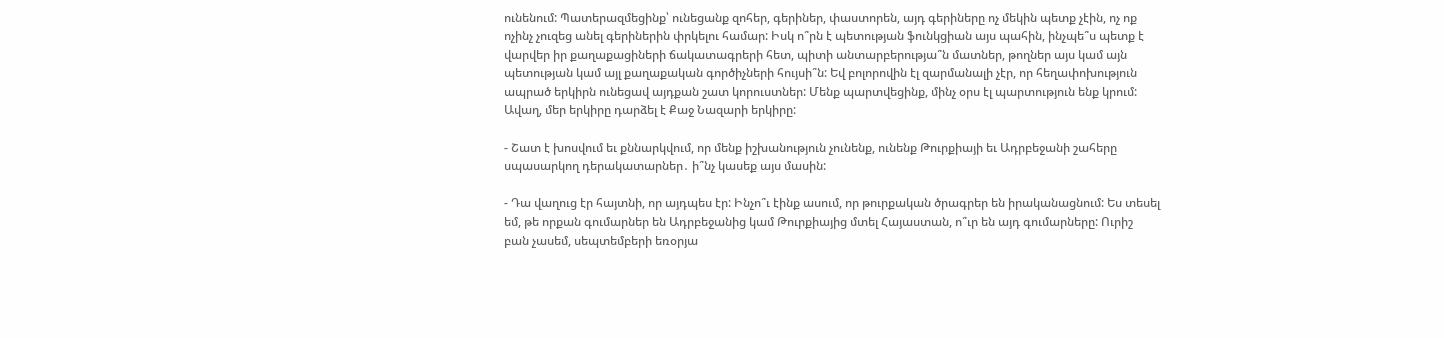ունենում: Պատերազմեցինք՝ ունեցանք զոհեր, գերիներ, փաստորեն, այդ գերիները ոչ մեկին պետք չէին, ոչ ոք ոչինչ չուզեց անել գերիներին փրկելու համար: Իսկ ո՞րն է պետության ֆունկցիան այս պահին, ինչպե՞ս պետք է վարվեր իր քաղաքացիների ճակատագրերի հետ, պիտի անտարբերությա՞ն մատներ, թողներ այս կամ այն պետության կամ այլ քաղաքական գործիչների հույսի՞ն: Եվ բոլորովին էլ զարմանալի չէր, որ հեղափոխություն ապրած երկիրն ունեցավ այդքան շատ կորուստներ: Մենք պարտվեցինք, մինչ օրս էլ պարտություն ենք կրում: Ավաղ, մեր երկիրը դարձել է Քաջ Նազարի երկիրը:

- Շատ է խոսվում եւ քննարկվում, որ մենք իշխանություն չունենք, ունենք Թուրքիայի եւ Ադրբեջանի շահերը սպասարկող դերակատարներ․ ի՞նչ կասեք այս մասին:

- Դա վաղուց էր հայտնի, որ այդպես էր: Ինչո՞ւ էինք ասում, որ թուրքական ծրագրեր են իրականացնում: Ես տեսել եմ, թե որքան գումարներ են Ադրբեջանից կամ Թուրքիայից մտել Հայաստան, ո՞ւր են այդ գումարները: Ուրիշ բան չասեմ, սեպտեմբերի եռօրյա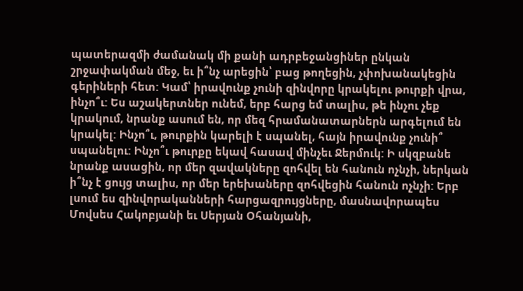պատերազմի ժամանակ մի քանի ադրբեջանցիներ ընկան շրջափակման մեջ, եւ ի՞նչ արեցին՝ բաց թողեցին, չփոխանակեցին գերիների հետ: Կամ՝ իրավունք չունի զինվորը կրակելու թուրքի վրա, ինչո՞ւ: Ես աշակերտներ ունեմ, երբ հարց եմ տալիս, թե ինչու չեք կրակում, նրանք ասում են, որ մեզ հրամանատարներն արգելում են կրակել: Ինչո՞ւ, թուրքին կարելի է սպանել, հայն իրավունք չունի՞ սպանելու: Ինչո՞ւ թուրքը եկավ հասավ մինչեւ Ջերմուկ: Ի սկզբանե նրանք ասացին, որ մեր զավակները զոհվել են հանուն ոչնչի, ներկան ի՞նչ է ցույց տալիս, որ մեր երեխաները զոհվեցին հանուն ոչնչի: Երբ լսում ես զինվորականների հարցազրույցները, մասնավորապես Մովսես Հակոբյանի եւ Սերյան Օհանյանի,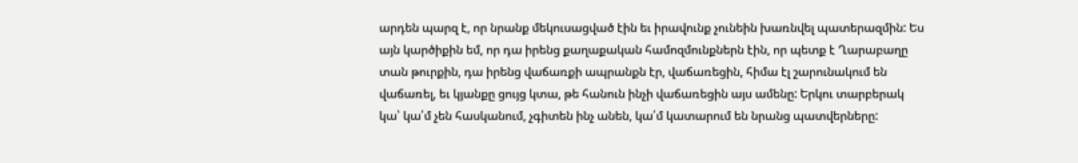արդեն պարզ է, որ նրանք մեկուսացված էին եւ իրավունք չունեին խառնվել պատերազմին: Ես այն կարծիքին եմ, որ դա իրենց քաղաքական համոզմունքներն էին, որ պետք է Ղարաբաղը տան թուրքին, դա իրենց վաճառքի ապրանքն էր, վաճառեցին, հիմա էլ շարունակում են վաճառել, եւ կյանքը ցույց կտա, թե հանուն ինչի վաճառեցին այս ամենը: Երկու տարբերակ կա՝ կա՛մ չեն հասկանում, չգիտեն ինչ անեն, կա՛մ կատարում են նրանց պատվերները: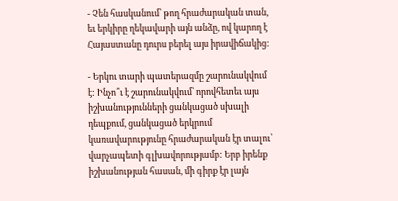- Չեն հասկանում՝ թող հրաժարական տան, եւ երկիրը ղեկավարի այն անձը, ով կարող է Հայաստանը դուրս բերել այս իրավիճակից:

- Երկու տարի պատերազմը շարունակվում է: Ինչո՞ւ է շարունակվում՝ որովհետեւ այս իշխանությունների ցանկացած սխալի դեպքում, ցանկացած երկրում կառավարությունը հրաժարական էր տալու՝ վարչապետի գլխավորությամբ: Երբ իրենք իշխանության հասան, մի գիրք էր լայն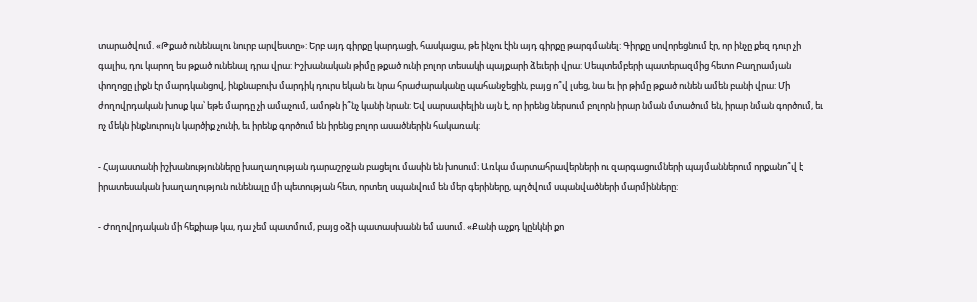տարածվում. «Թքած ունենալու նուրբ արվեստը»: Երբ այդ գիրքը կարդացի, հասկացա, թե ինչու էին այդ գիրքը թարգմանել: Գիրքը սովորեցնում էր, որ ինչը քեզ դուր չի գալիս, դու կարող ես թքած ունենալ դրա վրա: Իշխանական թիմը թքած ունի բոլոր տեսակի պայքարի ձեւերի վրա: Սեպտեմբերի պատերազմից հետո Բաղրամյան փողոցը լիքն էր մարդկանցով, ինքնաբուխ մարդիկ դուրս եկան եւ նրա հրաժարականը պահանջեցին, բայց ո՞վ լսեց, նա եւ իր թիմը թքած ունեն ամեն բանի վրա: Մի ժողովրդական խոսք կա՝ եթե մարդը չի ամաչում, ամոթն ի՞նչ կանի նրան: Եվ սարսափելին այն է, որ իրենց ներսում բոլորն իրար նման մտածում են, իրար նման գործում, եւ ոչ մեկն ինքնուրույն կարծիք չունի, եւ իրենք գործում են իրենց բոլոր ասածներին հակառակ:

- Հայաստանի իշխանությունները խաղաղության դարաշրջան բացելու մասին են խոսում։ Առկա մարտահրավերների ու զարգացումների պայմաններում որքանո՞վ է իրատեսական խաղաղություն ունենալը մի պետության հետ, որտեղ սպանվում են մեր գերիները, պղծվում սպանվածների մարմինները:

- Ժողովրդական մի հեքիաթ կա, դա չեմ պատմում, բայց օձի պատասխանն եմ ասում. «Քանի աչքդ կընկնի քո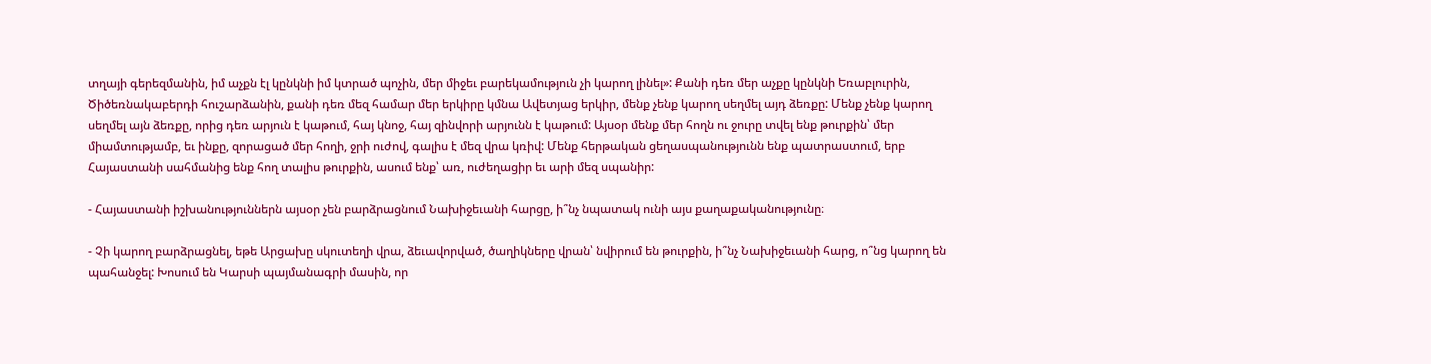տղայի գերեզմանին, իմ աչքն էլ կընկնի իմ կտրած պոչին, մեր միջեւ բարեկամություն չի կարող լինել»: Քանի դեռ մեր աչքը կընկնի Եռաբլուրին, Ծիծեռնակաբերդի հուշարձանին, քանի դեռ մեզ համար մեր երկիրը կմնա Ավետյաց երկիր, մենք չենք կարող սեղմել այդ ձեռքը: Մենք չենք կարող սեղմել այն ձեռքը, որից դեռ արյուն է կաթում, հայ կնոջ, հայ զինվորի արյունն է կաթում: Այսօր մենք մեր հողն ու ջուրը տվել ենք թուրքին՝ մեր միամտությամբ, եւ ինքը, զորացած մեր հողի, ջրի ուժով, գալիս է մեզ վրա կռիվ: Մենք հերթական ցեղասպանությունն ենք պատրաստում, երբ Հայաստանի սահմանից ենք հող տալիս թուրքին, ասում ենք՝ առ, ուժեղացիր եւ արի մեզ սպանիր:

- Հայաստանի իշխանություններն այսօր չեն բարձրացնում Նախիջեւանի հարցը, ի՞նչ նպատակ ունի այս քաղաքականությունը։

- Չի կարող բարձրացնել, եթե Արցախը սկուտեղի վրա, ձեւավորված, ծաղիկները վրան՝ նվիրում են թուրքին, ի՞նչ Նախիջեւանի հարց, ո՞նց կարող են պահանջել: Խոսում են Կարսի պայմանագրի մասին, որ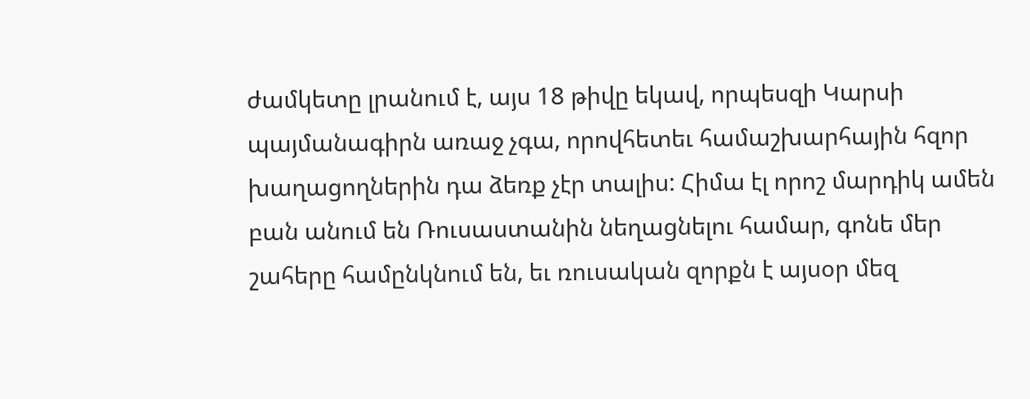ժամկետը լրանում է, այս 18 թիվը եկավ, որպեսզի Կարսի պայմանագիրն առաջ չգա, որովհետեւ համաշխարհային հզոր խաղացողներին դա ձեռք չէր տալիս: Հիմա էլ որոշ մարդիկ ամեն բան անում են Ռուսաստանին նեղացնելու համար, գոնե մեր շահերը համընկնում են, եւ ռուսական զորքն է այսօր մեզ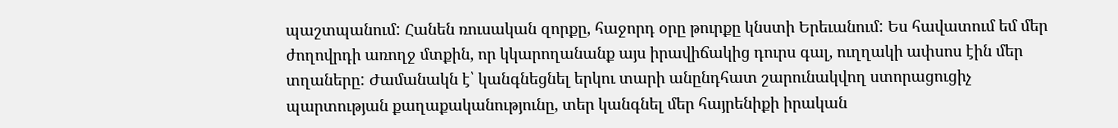պաշտպանում: Հանեն ռուսական զորքը, հաջորդ օրը թուրքը կնստի Երեւանում: Ես հավատում եմ մեր ժողովրդի առողջ մտքին, որ կկարողանանք այս իրավիճակից դուրս գալ, ուղղակի ափսոս էին մեր տղաները: Ժամանակն է՝ կանգնեցնել երկու տարի անընդհատ շարունակվող ստորացուցիչ պարտության քաղաքականությունը, տեր կանգնել մեր հայրենիքի իրական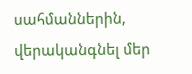սահմաններին, վերականգնել մեր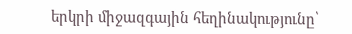երկրի միջազգային հեղինակությունը՝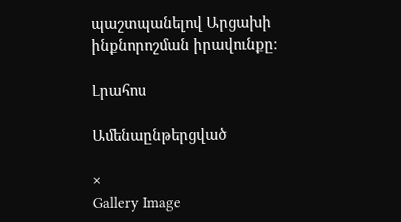պաշտպանելով Արցախի ինքնորոշման իրավունքը։

Լրահոս

Ամենաընթերցված

×
Gallery Image